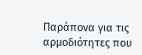Παράπονα για τις αρμοδιότητες που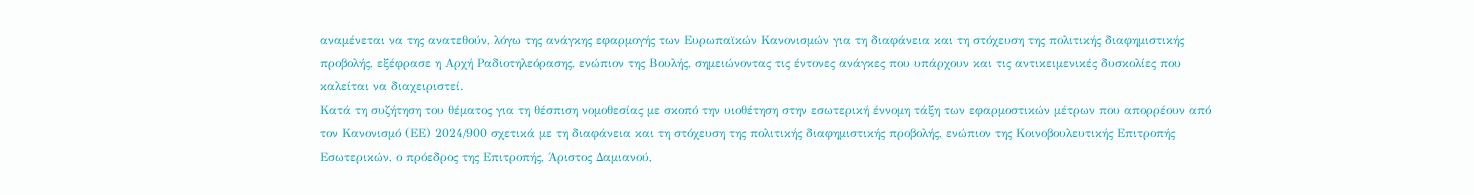αναμένεται να της ανατεθούν, λόγω της ανάγκης εφαρμογής των Ευρωπαϊκών Κανονισμών για τη διαφάνεια και τη στόχευση της πολιτικής διαφημιστικής προβολής, εξέφρασε η Αρχή Ραδιοτηλεόρασης, ενώπιον της Βουλής, σημειώνοντας τις έντονες ανάγκες που υπάρχουν και τις αντικειμενικές δυσκολίες που καλείται να διαχειριστεί.
Κατά τη συζήτηση του θέματος για τη θέσπιση νομοθεσίας με σκοπό την υιοθέτηση στην εσωτερική έννομη τάξη των εφαρμοστικών μέτρων που απορρέουν από τον Κανονισμό (ΕΕ) 2024/900 σχετικά με τη διαφάνεια και τη στόχευση της πολιτικής διαφημιστικής προβολής, ενώπιον της Κοινοβουλευτικής Επιτροπής Εσωτερικών, ο πρόεδρος της Επιτροπής, Άριστος Δαμιανού,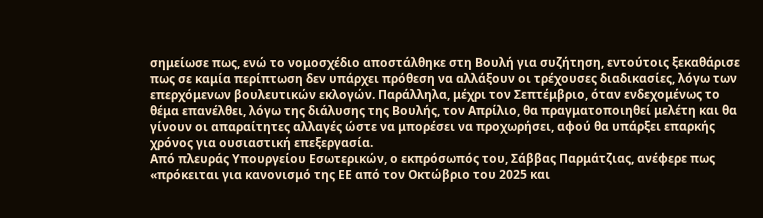σημείωσε πως, ενώ το νομοσχέδιο αποστάλθηκε στη Βουλή για συζήτηση, εντούτοις ξεκαθάρισε πως σε καμία περίπτωση δεν υπάρχει πρόθεση να αλλάξουν οι τρέχουσες διαδικασίες, λόγω των επερχόμενων βουλευτικών εκλογών. Παράλληλα, μέχρι τον Σεπτέμβριο, όταν ενδεχομένως το θέμα επανέλθει, λόγω της διάλυσης της Βουλής, τον Απρίλιο, θα πραγματοποιηθεί μελέτη και θα γίνουν οι απαραίτητες αλλαγές ώστε να μπορέσει να προχωρήσει, αφού θα υπάρξει επαρκής χρόνος για ουσιαστική επεξεργασία.
Από πλευράς Υπουργείου Εσωτερικών, ο εκπρόσωπός του, Σάββας Παρμάτζιας, ανέφερε πως «πρόκειται για κανονισμό της ΕΕ από τον Οκτώβριο του 2025 και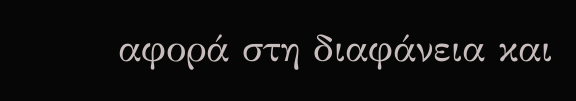αφορά στη διαφάνεια και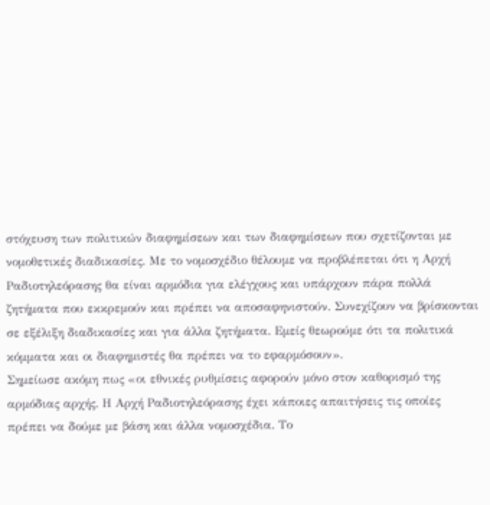στόχευση των πολιτικών διαφημίσεων και των διαφημίσεων που σχετίζονται με νομοθετικές διαδικασίες. Με το νομοσχέδιο θέλουμε να προβλέπεται ότι η Αρχή Ραδιοτηλεόρασης θα είναι αρμόδια για ελέγχους και υπάρχουν πάρα πολλά ζητήματα που εκκρεμούν και πρέπει να αποσαφηνιστούν. Συνεχίζουν να βρίσκονται σε εξέλιξη διαδικασίες και για άλλα ζητήματα. Εμείς θεωρούμε ότι τα πολιτικά κόμματα και οι διαφημιστές θα πρέπει να το εφαρμόσουν».
Σημείωσε ακόμη πως «οι εθνικές ρυθμίσεις αφορούν μόνο στον καθορισμό της αρμόδιας αρχής. Η Αρχή Ραδιοτηλεόρασης έχει κάποιες απαιτήσεις τις οποίες πρέπει να δούμε με βάση και άλλα νομοσχέδια. Το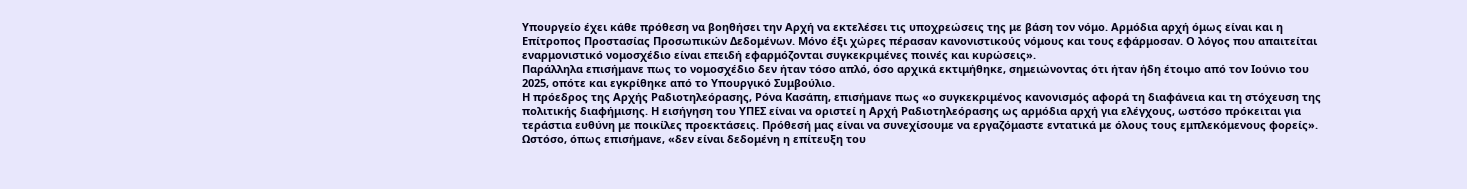Υπουργείο έχει κάθε πρόθεση να βοηθήσει την Αρχή να εκτελέσει τις υποχρεώσεις της με βάση τον νόμο. Αρμόδια αρχή όμως είναι και η Επίτροπος Προστασίας Προσωπικών Δεδομένων. Μόνο έξι χώρες πέρασαν κανονιστικούς νόμους και τους εφάρμοσαν. Ο λόγος που απαιτείται εναρμονιστικό νομοσχέδιο είναι επειδή εφαρμόζονται συγκεκριμένες ποινές και κυρώσεις».
Παράλληλα επισήμανε πως το νομοσχέδιο δεν ήταν τόσο απλό, όσο αρχικά εκτιμήθηκε, σημειώνοντας ότι ήταν ήδη έτοιμο από τον Ιούνιο του 2025, οπότε και εγκρίθηκε από το Υπουργικό Συμβούλιο.
Η πρόεδρος της Αρχής Ραδιοτηλεόρασης, Ρόνα Κασάπη, επισήμανε πως «ο συγκεκριμένος κανονισμός αφορά τη διαφάνεια και τη στόχευση της πολιτικής διαφήμισης. Η εισήγηση του ΥΠΕΣ είναι να οριστεί η Αρχή Ραδιοτηλεόρασης ως αρμόδια αρχή για ελέγχους, ωστόσο πρόκειται για τεράστια ευθύνη με ποικίλες προεκτάσεις. Πρόθεσή μας είναι να συνεχίσουμε να εργαζόμαστε εντατικά με όλους τους εμπλεκόμενους φορείς».
Ωστόσο, όπως επισήμανε, «δεν είναι δεδομένη η επίτευξη του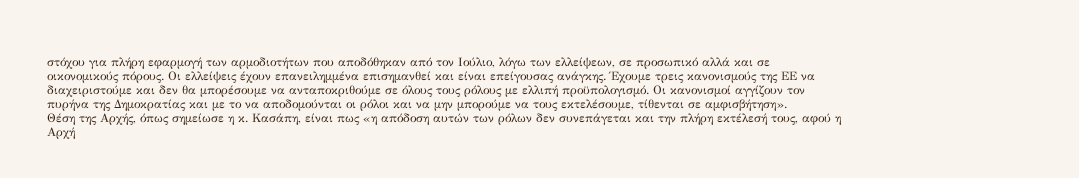στόχου για πλήρη εφαρμογή των αρμοδιοτήτων που αποδόθηκαν από τον Ιούλιο, λόγω των ελλείψεων, σε προσωπικό αλλά και σε οικονομικούς πόρους. Οι ελλείψεις έχουν επανειλημμένα επισημανθεί και είναι επείγουσας ανάγκης. Έχουμε τρεις κανονισμούς της ΕΕ να διαχειριστούμε και δεν θα μπορέσουμε να ανταποκριθούμε σε όλους τους ρόλους με ελλιπή προϋπολογισμό. Οι κανονισμοί αγγίζουν τον πυρήνα της Δημοκρατίας και με το να αποδομούνται οι ρόλοι και να μην μπορούμε να τους εκτελέσουμε, τίθενται σε αμφισβήτηση».
Θέση της Αρχής, όπως σημείωσε η κ. Κασάπη, είναι πως «η απόδοση αυτών των ρόλων δεν συνεπάγεται και την πλήρη εκτέλεσή τους, αφού η Αρχή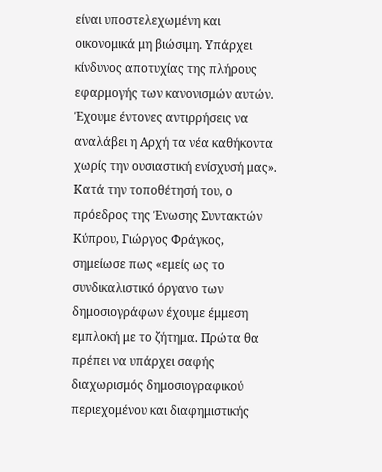είναι υποστελεχωμένη και οικονομικά μη βιώσιμη. Υπάρχει κίνδυνος αποτυχίας της πλήρους εφαρμογής των κανονισμών αυτών. Έχουμε έντονες αντιρρήσεις να αναλάβει η Αρχή τα νέα καθήκοντα χωρίς την ουσιαστική ενίσχυσή μας».
Κατά την τοποθέτησή του, ο πρόεδρος της Ένωσης Συντακτών Κύπρου, Γιώργος Φράγκος, σημείωσε πως «εμείς ως το συνδικαλιστικό όργανο των δημοσιογράφων έχουμε έμμεση εμπλοκή με το ζήτημα. Πρώτα θα πρέπει να υπάρχει σαφής διαχωρισμός δημοσιογραφικού περιεχομένου και διαφημιστικής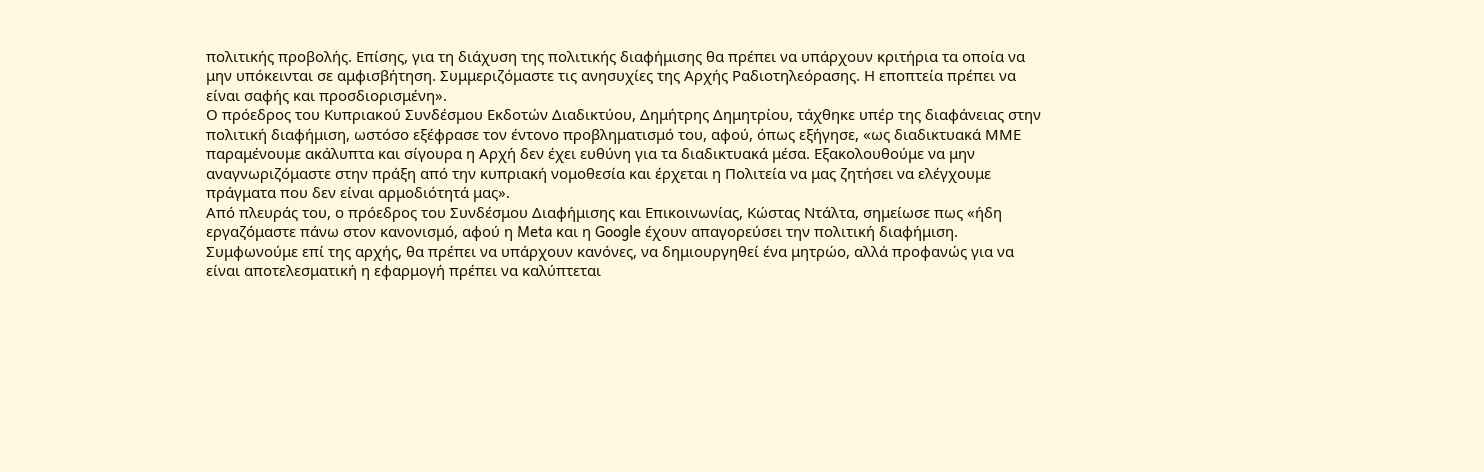πολιτικής προβολής. Επίσης, για τη διάχυση της πολιτικής διαφήμισης θα πρέπει να υπάρχουν κριτήρια τα οποία να μην υπόκεινται σε αμφισβήτηση. Συμμεριζόμαστε τις ανησυχίες της Αρχής Ραδιοτηλεόρασης. Η εποπτεία πρέπει να είναι σαφής και προσδιορισμένη».
Ο πρόεδρος του Κυπριακού Συνδέσμου Εκδοτών Διαδικτύου, Δημήτρης Δημητρίου, τάχθηκε υπέρ της διαφάνειας στην πολιτική διαφήμιση, ωστόσο εξέφρασε τον έντονο προβληματισμό του, αφού, όπως εξήγησε, «ως διαδικτυακά ΜΜΕ παραμένουμε ακάλυπτα και σίγουρα η Αρχή δεν έχει ευθύνη για τα διαδικτυακά μέσα. Εξακολουθούμε να μην αναγνωριζόμαστε στην πράξη από την κυπριακή νομοθεσία και έρχεται η Πολιτεία να μας ζητήσει να ελέγχουμε πράγματα που δεν είναι αρμοδιότητά μας».
Από πλευράς του, ο πρόεδρος του Συνδέσμου Διαφήμισης και Επικοινωνίας, Κώστας Ντάλτα, σημείωσε πως «ήδη εργαζόμαστε πάνω στον κανονισμό, αφού η Meta και η Google έχουν απαγορεύσει την πολιτική διαφήμιση. Συμφωνούμε επί της αρχής, θα πρέπει να υπάρχουν κανόνες, να δημιουργηθεί ένα μητρώο, αλλά προφανώς για να είναι αποτελεσματική η εφαρμογή πρέπει να καλύπτεται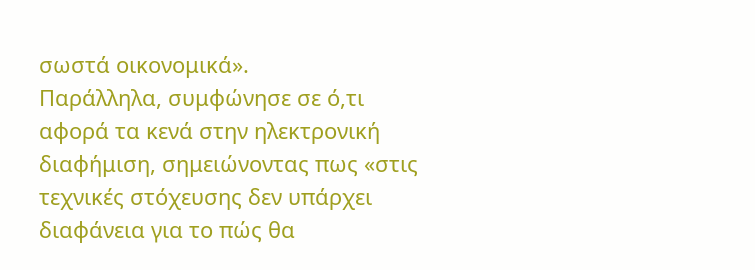σωστά οικονομικά».
Παράλληλα, συμφώνησε σε ό,τι αφορά τα κενά στην ηλεκτρονική διαφήμιση, σημειώνοντας πως «στις τεχνικές στόχευσης δεν υπάρχει διαφάνεια για το πώς θα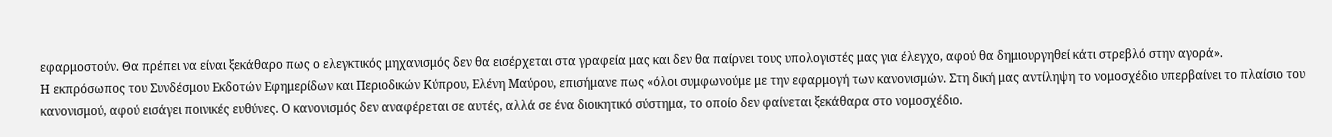εφαρμοστούν. Θα πρέπει να είναι ξεκάθαρο πως ο ελεγκτικός μηχανισμός δεν θα εισέρχεται στα γραφεία μας και δεν θα παίρνει τους υπολογιστές μας για έλεγχο, αφού θα δημιουργηθεί κάτι στρεβλό στην αγορά».
Η εκπρόσωπος του Συνδέσμου Εκδοτών Εφημερίδων και Περιοδικών Κύπρου, Ελένη Μαύρου, επισήμανε πως «όλοι συμφωνούμε με την εφαρμογή των κανονισμών. Στη δική μας αντίληψη το νομοσχέδιο υπερβαίνει το πλαίσιο του κανονισμού, αφού εισάγει ποινικές ευθύνες. Ο κανονισμός δεν αναφέρεται σε αυτές, αλλά σε ένα διοικητικό σύστημα, το οποίο δεν φαίνεται ξεκάθαρα στο νομοσχέδιο.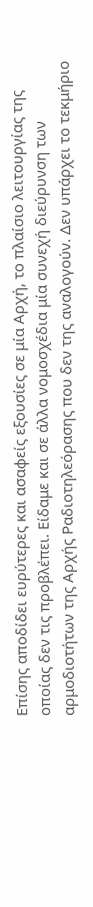Επίσης αποδίδει ευρύτερες και ασαφείς εξουσίες σε μία Αρχή, το πλαίσιο λειτουργίας της οποίας δεν τις προβλέπει. Είδαμε και σε άλλα νομοσχέδια μία συνεχή διεύρυνση των αρμοδιοτήτων της Αρχής Ραδιοτηλεόρασης που δεν της αναλογούν. Δεν υπάρχει το τεκμήριο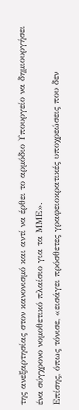της ανεξαρτησίας στον κανονισμό και αντί να έρθει το αρμόδιο Υπουργείο να δημιουργήσει ένα σύγχρονο νομοθετικό πλαίσιο για τα ΜΜΕ».
Επίσης, όπως τόνισε, «εισάγει πρόσθετες γραφειοκρατικές υποχρεώσεις που δεν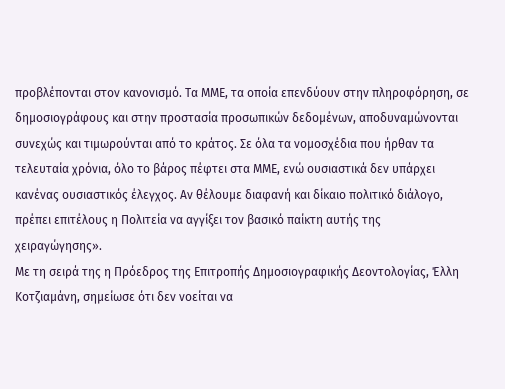προβλέπονται στον κανονισμό. Τα ΜΜΕ, τα οποία επενδύουν στην πληροφόρηση, σε δημοσιογράφους και στην προστασία προσωπικών δεδομένων, αποδυναμώνονται συνεχώς και τιμωρούνται από το κράτος. Σε όλα τα νομοσχέδια που ήρθαν τα τελευταία χρόνια, όλο το βάρος πέφτει στα ΜΜΕ, ενώ ουσιαστικά δεν υπάρχει κανένας ουσιαστικός έλεγχος. Αν θέλουμε διαφανή και δίκαιο πολιτικό διάλογο, πρέπει επιτέλους η Πολιτεία να αγγίξει τον βασικό παίκτη αυτής της χειραγώγησης».
Με τη σειρά της η Πρόεδρος της Επιτροπής Δημοσιογραφικής Δεοντολογίας, Έλλη Κοτζιαμάνη, σημείωσε ότι δεν νοείται να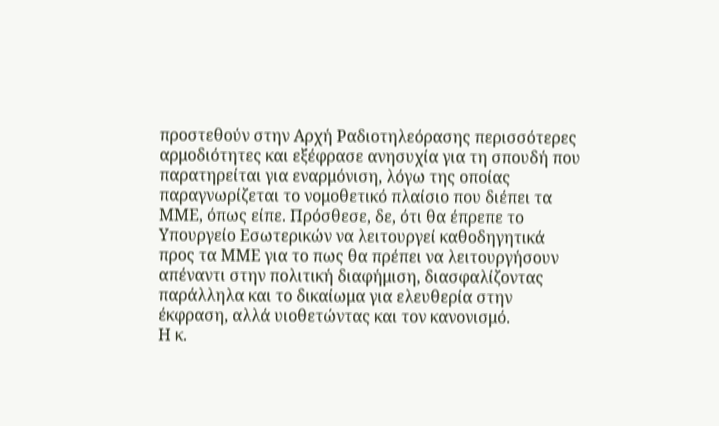προστεθούν στην Αρχή Ραδιοτηλεόρασης περισσότερες αρμοδιότητες και εξέφρασε ανησυχία για τη σπουδή που παρατηρείται για εναρμόνιση, λόγω της οποίας παραγνωρίζεται το νομοθετικό πλαίσιο που διέπει τα ΜΜΕ, όπως είπε. Πρόσθεσε, δε, ότι θα έπρεπε το Υπουργείο Εσωτερικών να λειτουργεί καθοδηγητικά προς τα ΜΜΕ για το πως θα πρέπει να λειτουργήσουν απέναντι στην πολιτική διαφήμιση, διασφαλίζοντας παράλληλα και το δικαίωμα για ελευθερία στην έκφραση, αλλά υιοθετώντας και τον κανονισμό.
Η κ.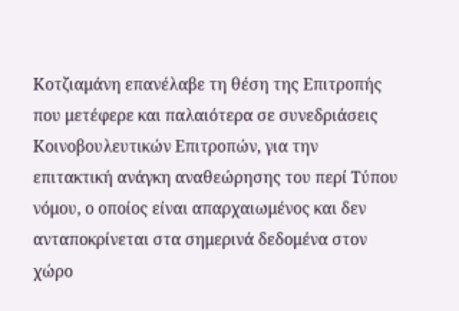Κοτζιαμάνη επανέλαβε τη θέση της Επιτροπής που μετέφερε και παλαιότερα σε συνεδριάσεις Κοινοβουλευτικών Επιτροπών, για την επιτακτική ανάγκη αναθεώρησης του περί Τύπου νόμου, ο οποίος είναι απαρχαιωμένος και δεν ανταποκρίνεται στα σημερινά δεδομένα στον χώρο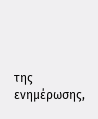της ενημέρωσης,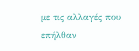με τις αλλαγές που επήλθαν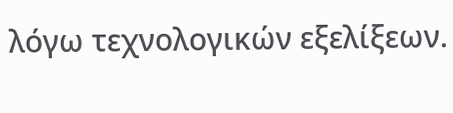λόγω τεχνολογικών εξελίξεων.